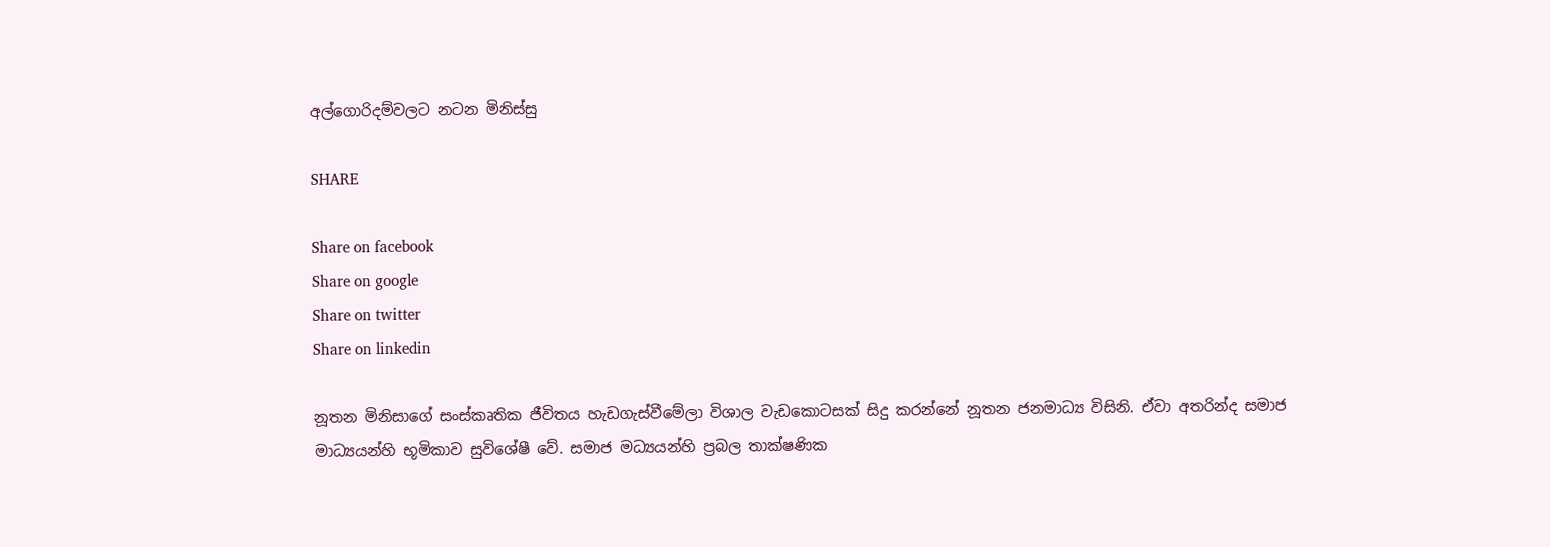අල්ගොරිදම්වලට නටන මිනිස්සු

SHARE

Share on facebook
Share on google
Share on twitter
Share on linkedin

නූතන මිනිසාගේ සංස්කෘතික ජීවිතය හැඩගැස්වීමේලා විශාල වැඩකොටසක් සිදු කරන්නේ නූතන ජනමාධ්‍ය විසිනි. ඒවා අතරින්ද සමාජ මාධ්‍යයන්හි භූමිකාව සුවිශේෂී වේ. සමාජ මධ්‍යයන්හි ප්‍රබල තාක්ෂණික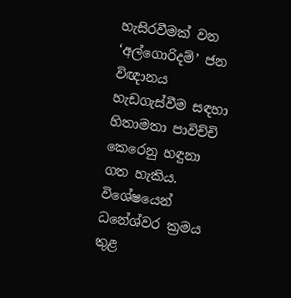හැසිරවීමක් වන ‘අල්ගොරිදම්’ ජන විඥානය හැඩගැස්වීම සඳහා හිතාමතා පාවිච්චි කෙරෙනු හඳුනා ගත හැකිය. විශේෂයෙන් ධනේශ්වර ක්‍රමය තුළ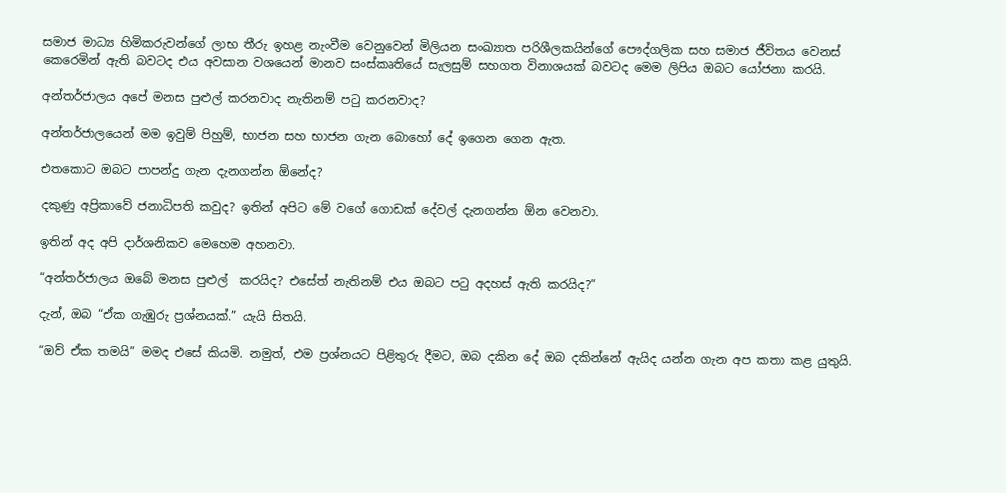සමාජ මාධ්‍ය හිමිකරුවන්ගේ ලාභ තීරු ඉහළ නැංවීම වෙනුවෙන් මිලියන සංඛ්‍යාත පරිශීලකයින්ගේ පෞද්ගලික සහ සමාජ ජීවිතය වෙනස් කෙරෙමින් ඇති බවටද එය අවසාන වශයෙන් මානව සංස්කෘතියේ සැලසුම් සහගත විනාශයක් බවටද මෙම ලිපිය ඔබට යෝජනා කරයි.

අන්තර්ජාලය අපේ මනස පුළුල් කරනවාද නැතිනම් පටු කරනවාද?

අන්තර්ජාලයෙන් මම ඉවුම් පිහුම්, භාජන සහ භාජන ගැන බොහෝ දේ ඉගෙන ගෙන ඇත.

එතකොට ඔබට පාපන්දු ගැන දැනගන්න ඕනේද?

දකුණු අප්‍රිකාවේ ජනාධිපති කවුද? ඉතින් අපිට මේ වගේ ගොඩක් දේවල් දැනගන්න ඕන වෙනවා.

ඉතින් අද අපි දාර්ශනිකව මෙහෙම අහනවා.

“අන්තර්ජාලය ඔබේ මනස පුළුල්  කරයිද? එසේත් නැතිනම් එය ඔබට පටු අදහස් ඇති කරයිද?”

දැන්, ඔබ “ඒක ගැඹුරු ප්‍රශ්නයක්.” යැයි සිතයි.

“ඔව් ඒක තමයි” මමද එසේ කියමි. නමුත්, එම ප්‍රශ්නයට පිළිතුරු දීමට, ඔබ දකින දේ ඔබ දකින්නේ ඇයිද යන්න ගැන අප කතා කළ යුතුයි.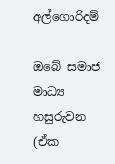අල්ගොරිදම්

ඔබේ සමාජ මාධ්‍ය හසුරුවන (ඒක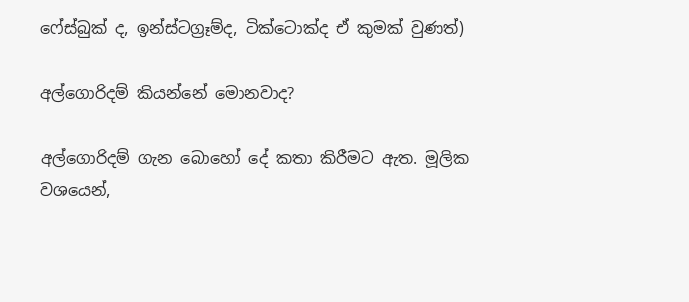ෆේස්බුක් ද, ඉන්ස්ටග්‍රෑම්ද, ටික්ටොක්ද ඒ කුමක් වුණත්)

අල්ගොරිදම් කියන්නේ මොනවාද?

අල්ගොරිදම් ගැන බොහෝ දේ කතා කිරීමට ඇත. මූලික වශයෙන්,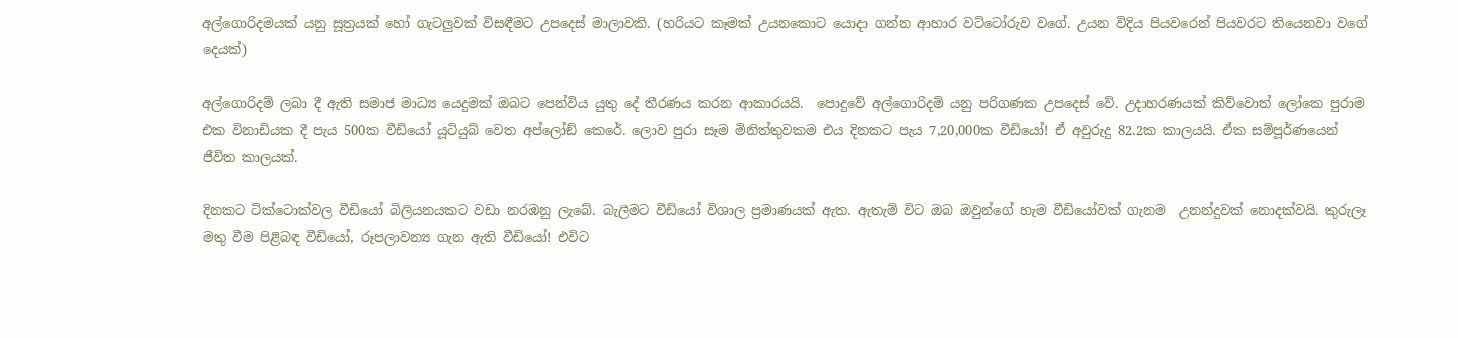අල්ගොරිදමයක් යනු සූත්‍රයක් හෝ ගැටලුවක් විසඳීමට උපදෙස් මාලාවකි. (හරියට කෑමක් උයනකොට යොදා ගන්න ආහාර වට්ටෝරුව වගේ. උයන විදිය පියවරෙන් පියවරට තියෙනවා වගේ දෙයක්)

අල්ගොරිදම් ලබා දී ඇති සමාජ මාධ්‍ය යෙදුමක් ඔබට පෙන්විය යුතු දේ තීරණය කරන ආකාරයයි.  පොදුවේ අල්ගොරිදම් යනු පරිගණක උපදෙස් වේ. උදාහරණයක් කිව්වොත් ලෝකෙ පුරාම එක විනාඩියක දී පැය 500ක වීඩියෝ යූටියුබ් වෙත අප්ලෝඞ් කෙරේ. ලොව පුරා සෑම මිනිත්තුවකම එය දිනකට පැය 7,20,000ක වීඩියෝ! ඒ අවුරුදු 82.2ක කාලයයි. ඒක සම්පූර්ණයෙන් ජීවිත කාලයක්.

දිනකට ටික්ටොක්වල වීඩියෝ බිලියනයකට වඩා නරඹනු ලැබේ. බැලීමට වීඩියෝ විශාල ප්‍රමාණයක් ඇත. ඇතැම් විට ඔබ ඔවුන්ගේ හැම වීඩියෝවක් ගැනම  උනන්දුවක් නොදක්වයි. කුරුලෑ මතු වීම පිළිබඳ වීඩියෝ, රූපලාවන්‍ය ගැන ඇති වීඩියෝ! එවිට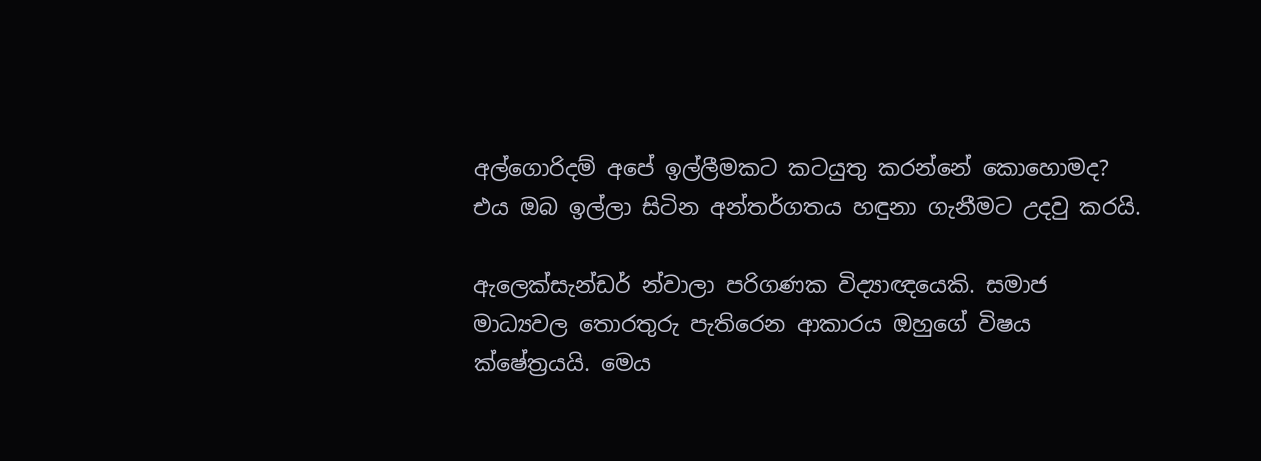අල්ගොරිදම් අපේ ඉල්ලීමකට කටයුතු කරන්නේ කොහොමද? එය ඔබ ඉල්ලා සිටින අන්තර්ගතය හඳුනා ගැනීමට උදවු කරයි.

ඇලෙක්සැන්ඩර් න්වාලා පරිගණක විද්‍යාඥයෙකි. සමාජ මාධ්‍යවල තොරතුරු පැතිරෙන ආකාරය ඔහුගේ විෂය ක්ෂේත්‍රයයි. මෙය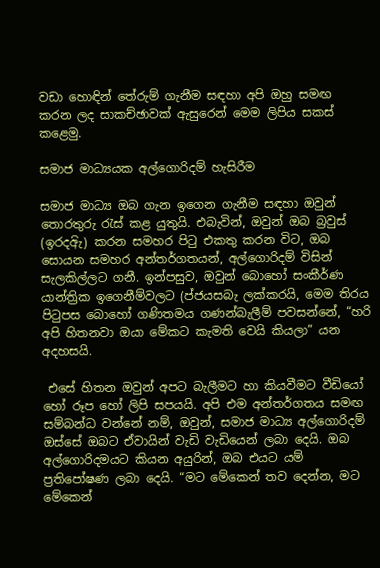වඩා හොඳින් තේරුම් ගැනීම සඳහා අපි ඔහු සමඟ කරන ලද සාකච්ඡාවක් ඇසුරෙන් මෙම ලිපිය සකස් කළෙමු.

සමාජ මාධ්‍යයක අල්ගොරිදම් හැසිරීම

සමාජ මාධ්‍ය ඔබ ගැන ඉගෙන ගැනීම සඳහා ඔවුන් තොරතුරු රැස් කළ යුතුයි. එබැවින්, ඔවුන් ඔබ බ්‍රවුස් (ඉරදඅිැ) කරන සමහර පිටු එකතු කරන විට, ඔබ සොයන සමහර අන්තර්ගතයන්, අල්ගොරිදම් විසින් සැලකිල්ලට ගනී. ඉන්පසුව, ඔවුන් බොහෝ සංකීර්ණ යාන්ත්‍රික ඉගෙනීම්වලට (ප්ජයසබැ ලක්කරයි, මෙම තිරය පිටුපස බොහෝ ගණිතමය ගණන්බැලීම් පවසන්නේ, “හරි අපි හිතනවා ඔයා මේකට කැමති වෙයි කියලා” යන අදහසයි.

 එසේ හිතන ඔවුන් අපට බැලීමට හා කියවීමට වීඩියෝ හෝ රූප හෝ ලිපි සපයයි. අපි එම අන්තර්ගතය සමඟ සම්බන්ධ වන්නේ නම්, ඔවුන්, සමාජ මාධ්‍ය අල්ගොරිදම් ඔස්සේ ඔබට ඒවායින් වැඩි වැඩියෙන් ලබා දෙයි. ඔබ අල්ගොරිදමයට කියන අයුරින්, ඔබ එයට යම් ප්‍රතිපෝෂණ ලබා දෙයි. “මට මේකෙන් තව දෙන්න, මට මේකෙන්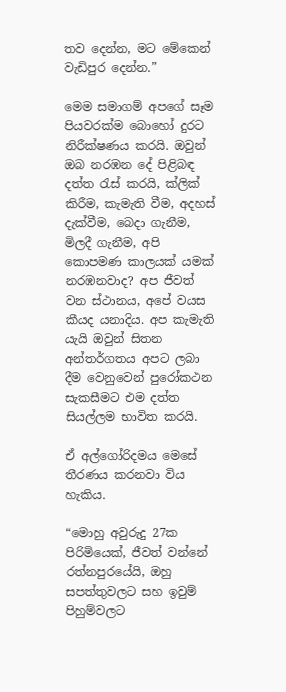තව දෙන්න, මට මේකෙන් වැඩිපුර දෙන්න.”

මෙම සමාගම් අපගේ සෑම පියවරක්ම බොහෝ දුරට නිරීක්ෂණය කරයි. ඔවුන් ඔබ නරඹන දේ පිළිබඳ දත්ත රැස් කරයි, ක්ලික් කිරීම, කැමැති වීම, අදහස් දැක්වීම, බෙදා ගැනීම, මිලදී ගැනීම, අපි කොපමණ කාලයක් යමක් නරඹනවාද? අප ජීවත් වන ස්ථානය, අපේ වයස කීයද යනාදිය. අප කැමැති යැයි ඔවුන් සිතන අන්තර්ගතය අපට ලබා දීම වෙනුවෙන් පුරෝකථන සැකසීමට එම දත්ත සියල්ලම භාවිත කරයි.

ඒ අල්ගෝරිදමය මෙසේ තීරණය කරනවා විය හැකිය.

“මොහු අවුරුදු 27ක පිරිමියෙක්, ජීවත් වන්නේ රත්නපුරයේයි, ඔහු සපත්තුවලට සහ ඉවුම් පිහුම්වලට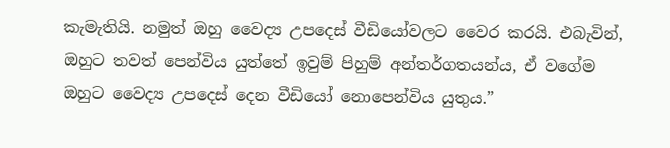කැමැතියි. නමුත් ඔහු වෛද්‍ය උපදෙස් වීඩියෝවලට වෛර කරයි. එබැවින්, ඔහුට තවත් පෙන්විය යුත්තේ ඉවුම් පිහුම් අන්තර්ගතයන්ය, ඒ වගේම ඔහුට වෛද්‍ය උපදෙස් දෙන වීඩියෝ නොපෙන්විය යුතුය.”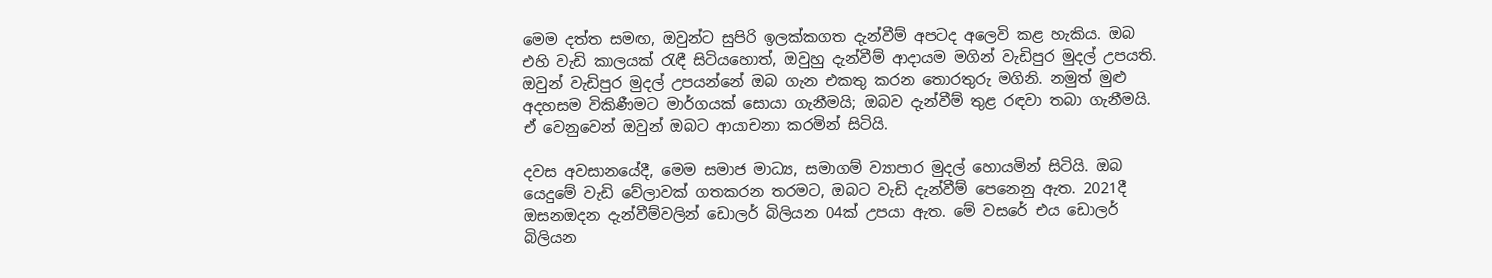මෙම දත්ත සමඟ, ඔවුන්ට සුපිරි ඉලක්කගත දැන්වීම් අපටද අලෙවි කළ හැකිය. ඔබ එහි වැඩි කාලයක් රැඳී සිටියහොත්, ඔවුහු දැන්වීම් ආදායම මගින් වැඩිපුර මුදල් උපයති. ඔවුන් වැඩිපුර මුදල් උපයන්නේ ඔබ ගැන එකතු කරන තොරතුරු මගිනි. නමුත් මුළු අදහසම විකිණීමට මාර්ගයක් සොයා ගැනීමයි; ඔබව දැන්වීම් තුළ රඳවා තබා ගැනීමයි. ඒ වෙනුවෙන් ඔවුන් ඔබට ආයාචනා කරමින් සිටියි.

දවස අවසානයේදී, මෙම සමාජ මාධ්‍ය, සමාගම් ව්‍යාපාර මුදල් හොයමින් සිටියි. ඔබ යෙදුමේ වැඩි වේලාවක් ගතකරන තරමට, ඔබට වැඩි දැන්වීම් පෙනෙනු ඇත. 2021දී ඔසනඔදන දැන්වීම්වලින් ඩොලර් බිලියන 04ක් උපයා ඇත. මේ වසරේ එය ඩොලර් බිලියන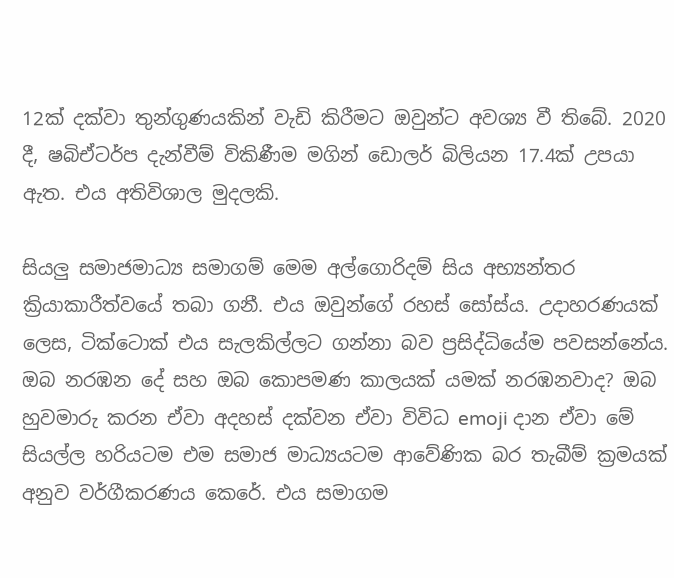12ක් දක්වා තුන්ගුණයකින් වැඩි කිරීමට ඔවුන්ට අවශ්‍ය වී තිබේ. 2020 දී, ෂබිඒටර්ප දැන්වීම් විකිණීම මගින් ඩොලර් බිලියන 17.4ක් උපයා ඇත. එය අතිවිශාල මුදලකි.

සියලු සමාජමාධ්‍ය සමාගම් මෙම අල්ගොරිදම් සිය අභ්‍යන්තර ක්‍රියාකාරීත්වයේ තබා ගනී. එය ඔවුන්ගේ රහස් සෝස්ය. උදාහරණයක් ලෙස, ටික්ටොක් එය සැලකිල්ලට ගන්නා බව ප්‍රසිද්ධියේම පවසන්නේය. ඔබ නරඹන දේ සහ ඔබ කොපමණ කාලයක් යමක් නරඹනවාද? ඔබ හුවමාරු කරන ඒවා අදහස් දක්වන ඒවා විවිධ emoji දාන ඒවා මේ සියල්ල හරියටම එම සමාජ මාධ්‍යයටම ආවේණික බර තැබීම් ක්‍රමයක් අනුව වර්ගීකරණය කෙරේ. එය සමාගම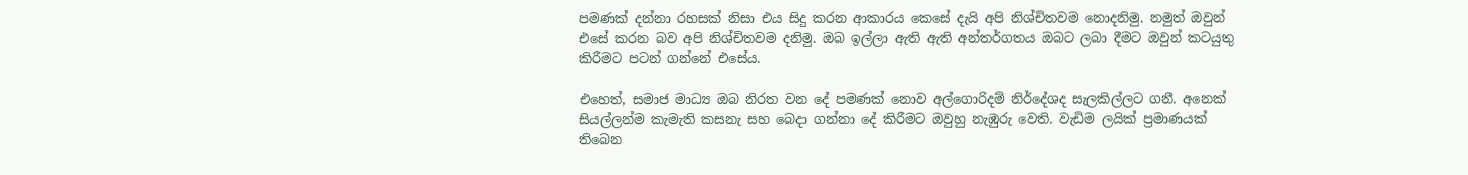පමණක් දන්නා රහසක් නිසා එය සිදු කරන ආකාරය කෙසේ දැයි අපි නිශ්චිතවම නොදනිමු. නමුත් ඔවුන් එසේ කරන බව අපි නිශ්චිතවම දනිමු. ඔබ ඉල්ලා ඇති ඇති අන්තර්ගතය ඔබට ලබා දීමට ඔවුන් කටයුතු කිරීමට පටන් ගන්නේ එසේය.

එහෙත්, සමාජ මාධ්‍ය ඔබ නිරත වන දේ පමණක් නොව අල්ගොරිදම් නිර්දේශද සැලකිල්ලට ගනී. අනෙක් සියල්ලන්ම කැමැති කසනැ සහ බෙදා ගන්නා දේ කිරීමට ඔවුහු නැඹුරු වෙති. වැඩිම ලයික් ප්‍රමාණයක් තිබෙන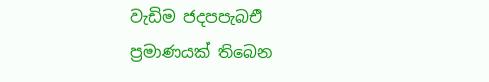වැඩිම ජදපපැබඑි ප්‍රමාණයක් තිබෙන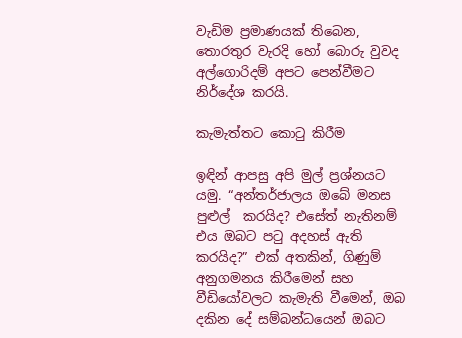වැඩිම ප්‍රමාණයක් තිබෙන, තොරතුර වැරදි හෝ බොරු වුවද අල්ගොරිදම් අපට පෙන්වීමට නිර්දේශ කරයි.

කැමැත්තට කොටු කිරීම

ඉඳින් ආපසු අපි මුල් ප්‍රශ්නයට යමු. “අන්තර්ජාලය ඔබේ මනස පුළුල්  කරයිද? එසේත් නැතිනම් එය ඔබට පටු අදහස් ඇති කරයිද?” එක් අතකින්, ගිණුම් අනුගමනය කිරීමෙන් සහ වීඩියෝවලට කැමැති වීමෙන්, ඔබ දකින දේ සම්බන්ධයෙන් ඔබට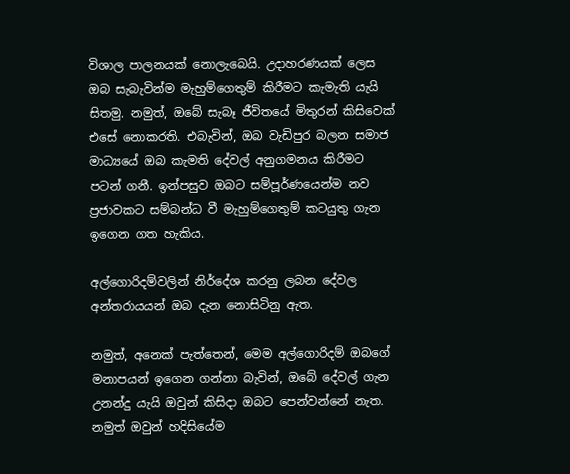විශාල පාලනයක් නොලැබෙයි. උදාහරණයක් ලෙස ඔබ සැබැවින්ම මැහුම්ගෙතුම් කිරීමට කැමැති යැයි සිතමු. නමුත්, ඔබේ සැබෑ ජීවිතයේ මිතුරන් කිසිවෙක් එසේ නොකරති. එබැවින්, ඔබ වැඩිපුර බලන සමාජ මාධ්‍යයේ ඔබ කැමති දේවල් අනුගමනය කිරීමට පටන් ගනී. ඉන්පසුව ඔබට සම්පූර්ණයෙන්ම නව ප්‍රජාවකට සම්බන්ධ වී මැහුම්ගෙතුම් කටයුතු ගැන ඉගෙන ගත හැකිය.

අල්ගොරිදම්වලින් නිර්දේශ කරනු ලබන දේවල අන්තරායයන් ඔබ දැන නොසිටිනු ඇත.

නමුත්, අනෙක් පැත්තෙන්, මෙම අල්ගොරිදම් ඔබගේ මනාපයන් ඉගෙන ගන්නා බැවින්, ඔබේ දේවල් ගැන උනන්දු යැයි ඔවුන් කිසිදා ඔබට පෙන්වන්නේ නැත. නමුත් ඔවුන් හදිසියේම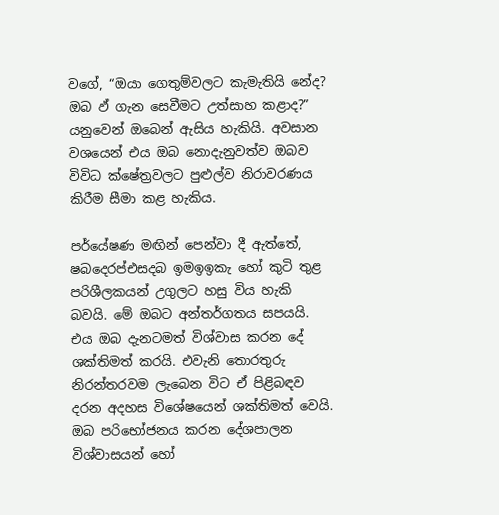වගේ, “ඔයා ගෙතුම්වලට කැමැතියි නේද? ඔබ ඵ් ගැන සෙවීමට උත්සාහ කළාද?” යනුවෙන් ඔබෙන් ඇසිය හැකියි. අවසාන වශයෙන් එය ඔබ නොදැනුවත්ව ඔබව විවිධ ක්ෂේත්‍රවලට පුළුල්ව නිරාවරණය කිරීම සීමා කළ හැකිය.

පර්යේෂණ මඟින් පෙන්වා දී ඇත්තේ, ෂබදෙරප්එසදබ ඉමඉඉකැ හෝ කුටි තුළ පරිශීලකයන් උගුලට හසු විය හැකි බවයි. මේ ඔබට අන්තර්ගතය සපයයි. එය ඔබ දැනටමත් විශ්වාස කරන දේ ශක්තිමත් කරයි. එවැනි තොරතුරු නිරන්තරවම ලැබෙන විට ඒ පිළිබඳව දරන අදහස විශේෂයෙන් ශක්තිමත් වෙයි. ඔබ පරිභෝජනය කරන දේශපාලන විශ්වාසයන් හෝ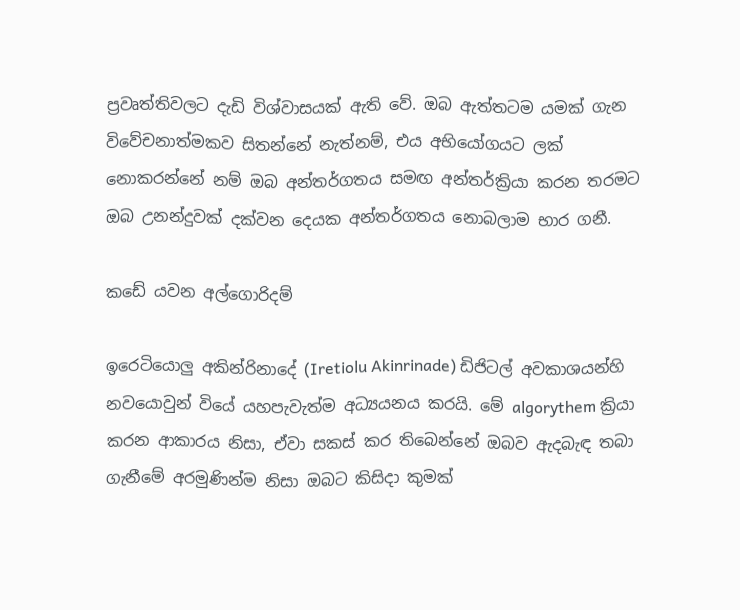ප්‍රවෘත්තිවලට දැඩි විශ්වාසයක් ඇති වේ. ඔබ ඇත්තටම යමක් ගැන විවේචනාත්මකව සිතන්නේ නැත්නම්, එය අභියෝගයට ලක් නොකරන්නේ නම් ඔබ අන්තර්ගතය සමඟ අන්තර්ක්‍රියා කරන තරමට ඔබ උනන්දුවක් දක්වන දෙයක අන්තර්ගතය නොබලාම භාර ගනී.

කඩේ යවන අල්ගොරිදම්

ඉරෙටියොලු අකින්රිනාදේ (Iretiolu Akinrinade) ඩිජිටල් අවකාශයන්හි නවයොවුන් වියේ යහපැවැත්ම අධ්‍යයනය කරයි. මේ algorythem ක්‍රියා කරන ආකාරය නිසා, ඒවා සකස් කර තිබෙන්නේ ඔබව ඇදබැඳ තබා ගැනීමේ අරමුණින්ම නිසා ඔබට කිසිදා කුමක්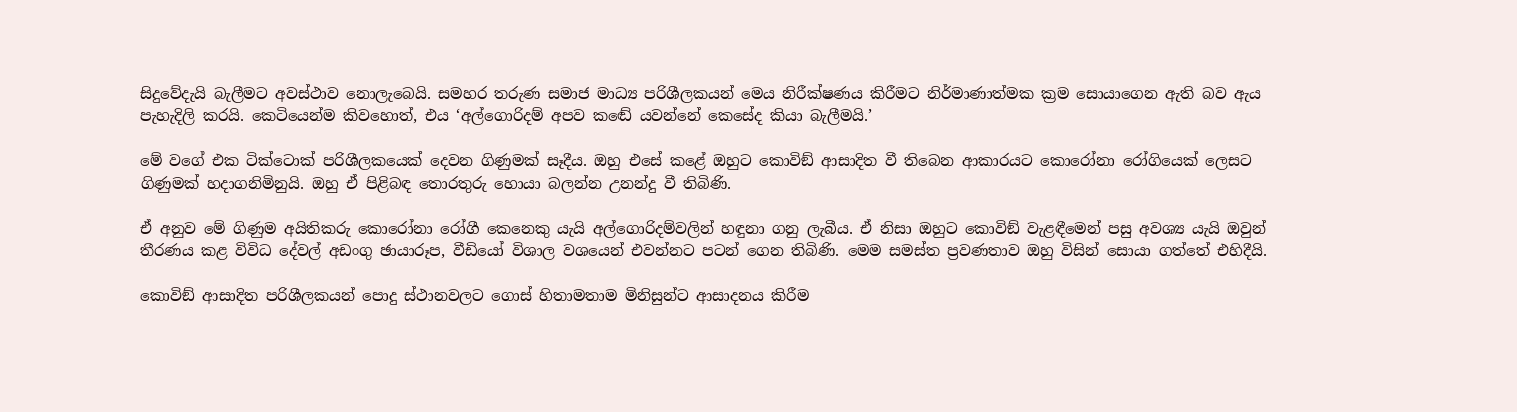සිදුවේදැයි බැලීමට අවස්ථාව නොලැබෙයි. සමහර තරුණ සමාජ මාධ්‍ය පරිශීලකයන් මෙය නිරීක්ෂණය කිරීමට නිර්මාණාත්මක ක්‍රම සොයාගෙන ඇති බව ඇය පැහැදිලි කරයි. කෙටියෙන්ම කිවහොත්, එය ‘අල්ගොරිදම් අපව කඬේ යවන්නේ කෙසේද කියා බැලීමයි.’

මේ වගේ එක ටික්ටොක් පරිශීලකයෙක් දෙවන ගිණුමක් සෑදීය. ඔහු එසේ කළේ ඔහුට කොවිඞ් ආසාදිත වී තිබෙන ආකාරයට කොරෝනා රෝගියෙක් ලෙසට ගිණුමක් හදාගනිමිනුයි. ඔහු ඒ පිළිබඳ තොරතුරු හොයා බලන්න උනන්දු වී තිබිණි.

ඒ අනුව මේ ගිණුම අයිතිකරු කොරෝනා රෝගී කෙනෙකු යැයි අල්ගොරිදම්වලින් හඳුනා ගනු ලැබීය. ඒ නිසා ඔහුට කොවිඞ් වැළඳීමෙන් පසු අවශ්‍ය යැයි ඔවුන් තීරණය කළ විවිධ දේවල් අඩංගු ඡායාරූප, වීඩියෝ විශාල වශයෙන් එවන්නට පටන් ගෙන තිබිණි. මෙම සමස්ත ප්‍රවණතාව ඔහු විසින් සොයා ගත්තේ එහිදීයි.

කොවිඞ් ආසාදිත පරිශීලකයන් පොදු ස්ථානවලට ගොස් හිතාමතාම මිනිසුන්ට ආසාදනය කිරීම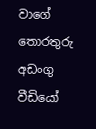වාගේ තොරතුරු අඩංගු වීඩියෝ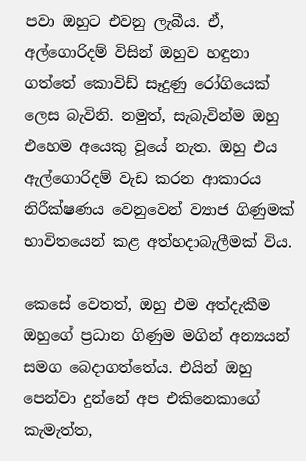පවා ඔහුට එවනු ලැබීය. ඒ, අල්ගොරිදම් විසින් ඔහුව හඳුනා ගත්තේ කොවිඩ් සෑදුණු රෝගියෙක් ලෙස බැවිනි. නමුත්, සැබැවින්ම ඔහු එහෙම අයෙකු වූයේ නැත. ඔහු එය ඇල්ගොරිදම් වැඩ කරන ආකාරය නිරීක්ෂණය වෙනුවෙන් ව්‍යාජ ගිණුමක් භාවිතයෙන් කළ අත්හදාබැලීමක් විය.

කෙසේ වෙතත්, ඔහු එම අත්දැකීම ඔහුගේ ප්‍රධාන ගිණුම මගින් අන්‍යයන් සමග බෙදාගත්තේය. එයින් ඔහු පෙන්වා දුන්නේ අප එකිනෙකාගේ කැමැත්ත,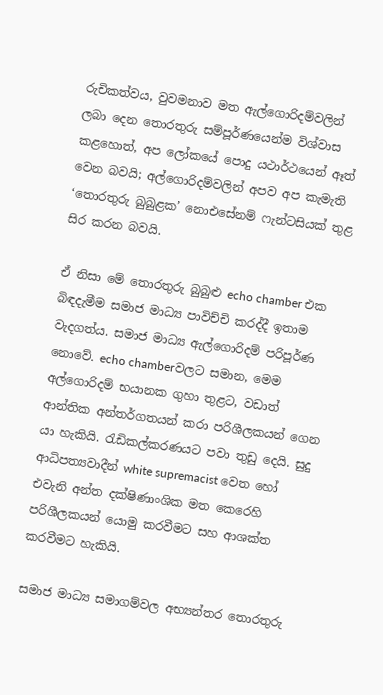රුචිකත්වය, වුවමනාව මත ඇල්ගොරිදම්වලින් ලබා දෙන තොරතුරු සම්පූර්ණයෙන්ම විශ්වාස කළහොත්, අප ලෝකයේ පොදු යථාර්ථයෙන් ඈත් වෙන බවයි; අල්ගොරිදම්වලින් අපව අප කැමැති ‘තොරතුරු බුබුළක’ නොඑසේනම් ෆැන්ටසියක් තුළ සිර කරන බවයි.

ඒ නිසා මේ තොරතුරු බුබුළු echo chamber එක බිඳදැමීම සමාජ මාධ්‍ය පාවිච්චි කරද්දී ඉතාම වැදගත්ය. සමාජ මාධ්‍ය ඇල්ගොරිදම් පරිපූර්ණ නොවේ. echo chamberවලට සමාන, මෙම අල්ගොරිදම් භයානක ගුහා තුළට, වඩාත් ආන්තික අන්තර්ගතයන් කරා පරිශීලකයන් ගෙන යා හැකියි. රැඩිකල්කරණයට පවා තුඩු දෙයි. සුදු ආධිපත්‍යවාදීන් white supremacist වෙත හෝ එවැනි අන්ත දක්ෂිණාංශික මත කෙරෙහි පරිශීලකයන් යොමු කරවීමට සහ ආශක්ත කරවීමට හැකියි.

සමාජ මාධ්‍ය සමාගම්වල අභ්‍යන්තර තොරතුරු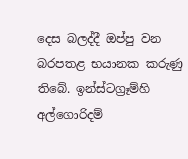දෙස බලද්දී ඔප්පු වන බරපතළ භයානක කරුණු තිබේ. ඉන්ස්ටග්‍රෑම්හි අල්ගොරිදම්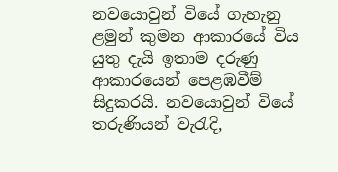නවයොවුන් වියේ ගැහැනු ළමුන් කුමන ආකාරයේ විය යුතු දැයි ඉතාම දරුණු ආකාරයෙන් පෙළඹවීම් සිදුකරයි. නවයොවුන් වියේ තරුණියන් වැරැදි,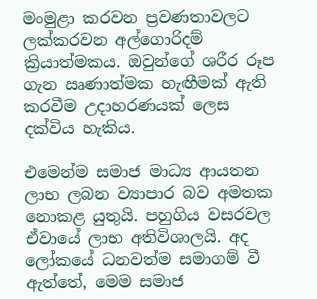මංමුළා කරවන ප්‍රවණතාවලට ලක්කරවන අල්ගොරිදම් ක්‍රියාත්මකය. ඔවුන්ගේ ශරීර රූප ගැන ඍණාත්මක හැඟීමක් ඇති කරවීම උදාහරණයක් ලෙස දක්විය හැකිය.

එමෙන්ම සමාජ මාධ්‍ය ආයතන ලාභ ලබන ව්‍යාපාර බව අමතක නොකළ යුතුයි. පහුගිය වසරවල ඒවායේ ලාභ අතිවිශාලයි. අද ලෝකයේ ධනවත්ම සමාගම් වී ඇත්තේ, මෙම සමාජ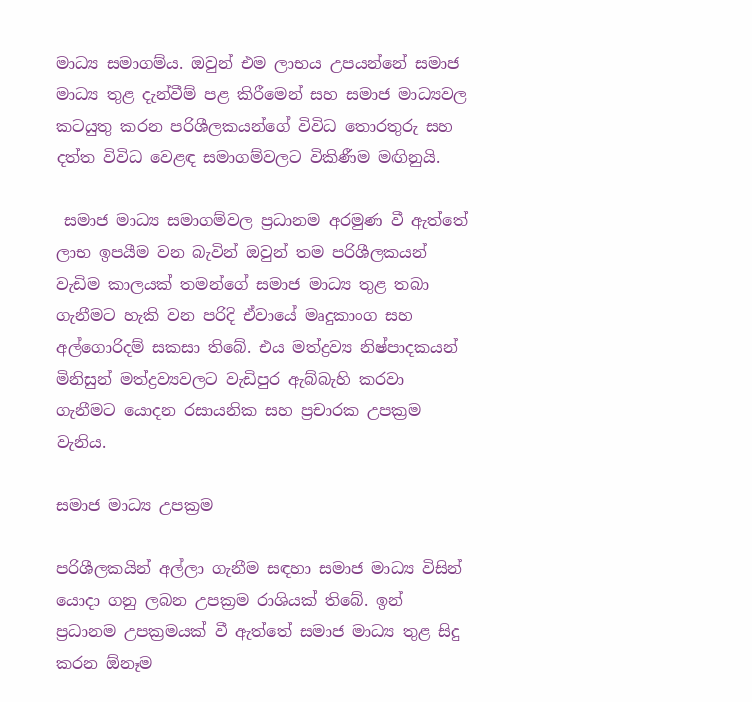මාධ්‍ය සමාගම්ය. ඔවුන් එම ලාභය උපයන්නේ සමාජ මාධ්‍ය තුළ දැන්වීම් පළ කිරීමෙන් සහ සමාජ මාධ්‍යවල කටයුතු කරන පරිශීලකයන්ගේ විවිධ තොරතුරු සහ දත්ත විවිධ වෙළඳ සමාගම්වලට විකිණීම මඟිනුයි.

 සමාජ මාධ්‍ය සමාගම්වල ප්‍රධානම අරමුණ වී ඇත්තේ ලාභ ඉපයීම වන බැවින් ඔවුන් තම පරිශීලකයන් වැඩිම කාලයක් තමන්ගේ සමාජ මාධ්‍ය තුළ තබා ගැනීමට හැකි වන පරිදි ඒවායේ මෘදුකාංග සහ අල්ගොරිදම් සකසා තිබේ. එය මත්ද්‍රව්‍ය නිෂ්පාදකයන් මිනිසුන් මත්ද්‍රව්‍යවලට වැඩිපුර ඇබ්බැහි කරවා ගැනීමට යොදන රසායනික සහ ප්‍රචාරක උපක්‍රම වැනිය.

සමාජ මාධ්‍ය උපක්‍රම

පරිශීලකයින් අල්ලා ගැනීම සඳහා සමාජ මාධ්‍ය විසින් යොදා ගනු ලබන උපක්‍රම රාශියක් තිබේ. ඉන් ප්‍රධානම උපක්‍රමයක් වී ඇත්තේ සමාජ මාධ්‍ය තුළ සිදු කරන ඕනෑම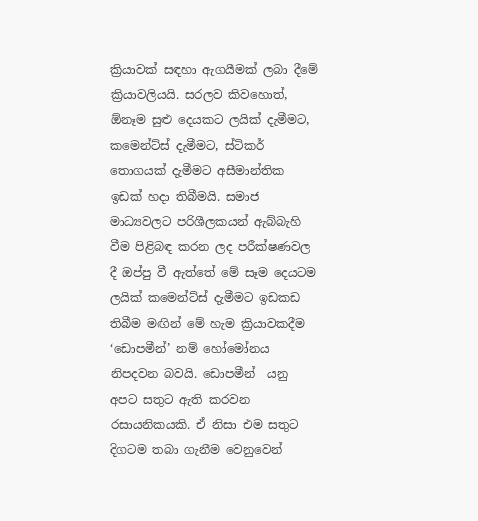ක්‍රියාවක් සඳහා ඇගයීමක් ලබා දීමේ ක්‍රියාවලියයි. සරලව කිවහොත්, ඕනෑම සුළු දෙයකට ලයික් දැමීමට, කමෙන්ට්ස් දැමීමට, ස්ටිකර් තොගයක් දැමීමට අසීමාන්තික ඉඩක් හදා තිබීමයි. සමාජ මාධ්‍යවලට පරිශීලකයන් ඇබ්බැහි වීම පිළිබඳ කරන ලද පරීක්ෂණවල දී ඔප්පු වී ඇත්තේ මේ සෑම දෙයටම ලයික් කමෙන්ට්ස් දැමීමට ඉඩකඩ තිබීම මඟින් මේ හැම ක්‍රියාවකදීම ‘ඩොපමීන්’ නම් හෝමෝනය නිපදවන බවයි. ඩොපමීන්  යනු අපට සතුට ඇති කරවන රසායනිකයකි. ඒ නිසා එම සතුට දිගටම තබා ගැනීම වෙනුවෙන්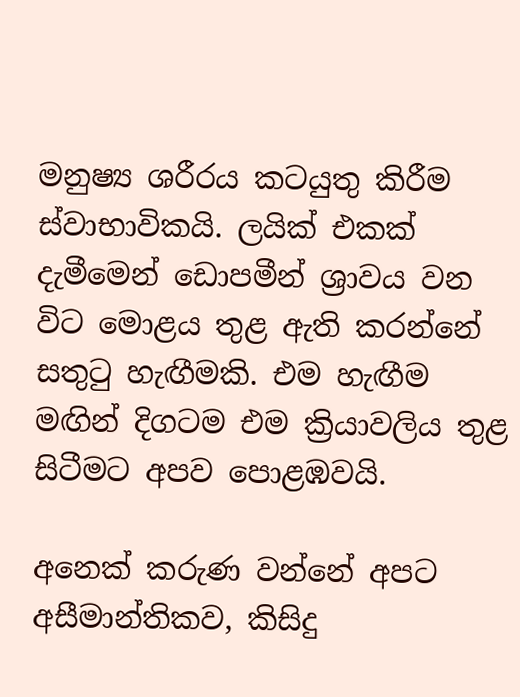මනුෂ්‍ය ශරීරය කටයුතු කිරීම  ස්වාභාවිකයි. ලයික් එකක් දැමීමෙන් ඩොපමීන් ශ්‍රාවය වන විට මොළය තුළ ඇති කරන්නේ සතුටු හැඟීමකි. එම හැඟීම මඟින් දිගටම එම ක්‍රියාවලිය තුළ සිටීමට අපව පොළඹවයි.

අනෙක් කරුණ වන්නේ අපට අසීමාන්තිකව, කිසිදු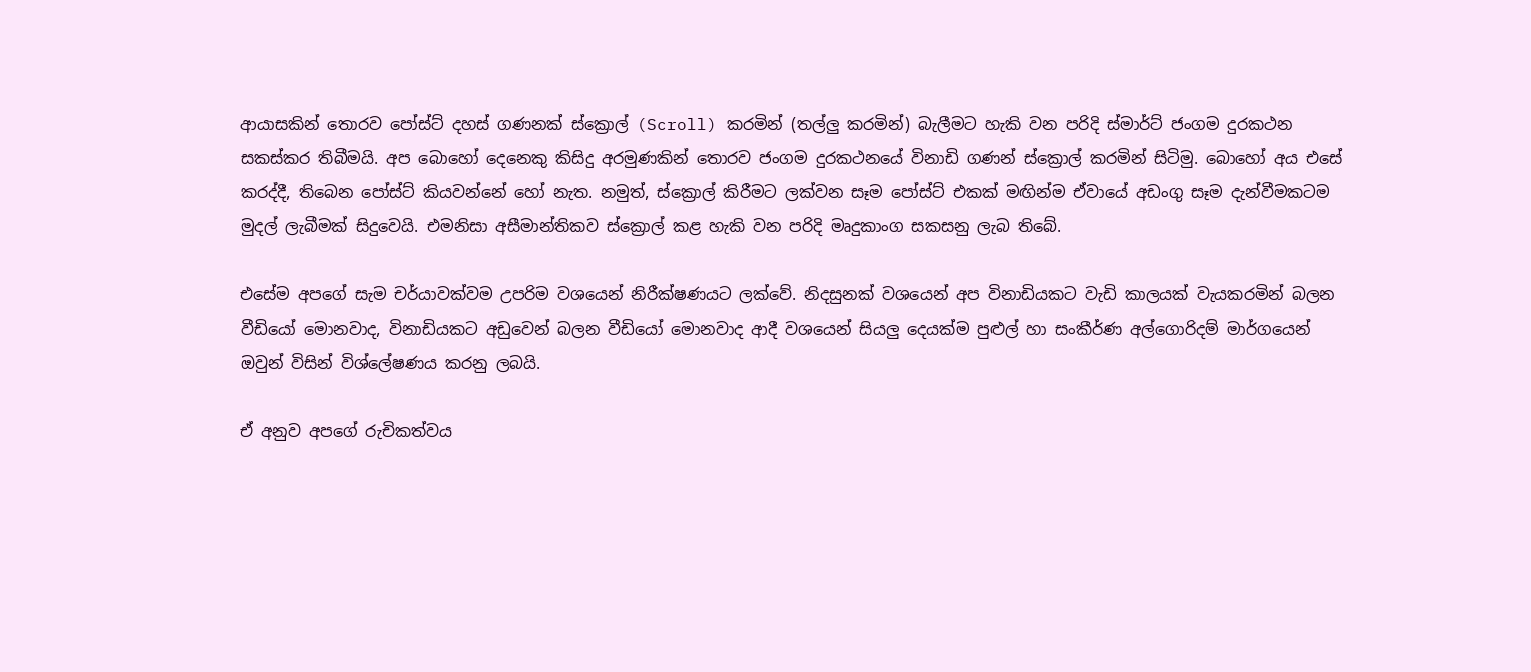ආයාසකින් තොරව පෝස්ට් දහස් ගණනක් ස්ක්‍රොල් (Scroll) කරමින් (තල්ලු කරමින්) බැලීමට හැකි වන පරිදි ස්මාර්ට් ජංගම දුරකථන සකස්කර තිබීමයි. අප බොහෝ දෙනෙකු කිසිදු අරමුණකින් තොරව ජංගම දුරකථනයේ විනාඩි ගණන් ස්ක්‍රොල් කරමින් සිටිමු. බොහෝ අය එසේ කරද්දී, තිබෙන පෝස්ට් කියවන්නේ හෝ නැත. නමුත්, ස්ක්‍රොල් කිරීමට ලක්වන සෑම පෝස්ට් එකක් මඟින්ම ඒවායේ අඩංගු සෑම දැන්වීමකටම මුදල් ලැබීමක් සිදුවෙයි. එමනිසා අසීමාන්තිකව ස්ක්‍රොල් කළ හැකි වන පරිදි මෘදුකාංග සකසනු ලැබ තිබේ.

එසේම අපගේ සැම චර්යාවක්වම උපරිම වශයෙන් නිරීක්ෂණයට ලක්වේ. නිදසුනක් වශයෙන් අප විනාඩියකට වැඩි කාලයක් වැයකරමින් බලන වීඩියෝ මොනවාද, විනාඩියකට අඩුවෙන් බලන වීඩියෝ මොනවාද ආදී වශයෙන් සියලු දෙයක්ම පුළුල් හා සංකීර්ණ අල්ගොරිදම් මාර්ගයෙන් ඔවුන් විසින් විශ්ලේෂණය කරනු ලබයි.

ඒ අනුව අපගේ රුචිකත්වය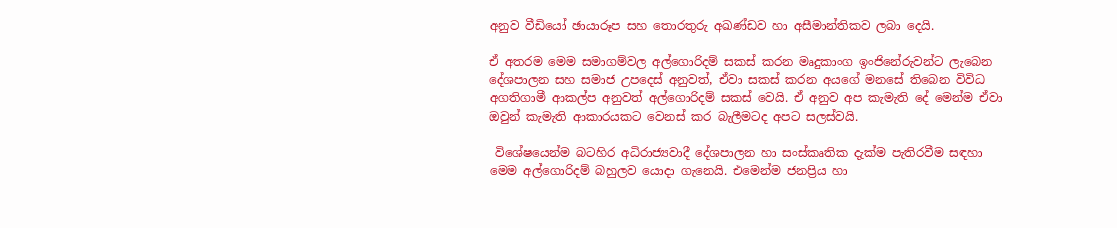අනුව වීඩියෝ ඡායාරූප සහ තොරතුරු අඛණ්ඩව හා අසීමාන්තිකව ලබා දෙයි.

ඒ අතරම මෙම සමාගම්වල අල්ගොරිදම් සකස් කරන මෘදුකාංග ඉංජිනේරුවන්ට ලැබෙන දේශපාලන සහ සමාජ උපදෙස් අනුවත්, ඒවා සකස් කරන අයගේ මනසේ තිබෙන විවිධ අගතිගාමී ආකල්ප අනුවත් අල්ගොරිදම් සකස් වෙයි. ඒ අනුව අප කැමැති දේ මෙන්ම ඒවා ඔවුන් කැමැති ආකාරයකට වෙනස් කර බැලීමටද අපට සලස්වයි.

 විශේෂයෙන්ම බටහිර අධිරාජ්‍යවාදී දේශපාලන හා සංස්කෘතික දැක්ම පැතිරවීම සඳහා මෙම අල්ගොරිදම් බහුලව යොදා ගැනෙයි. එමෙන්ම ජනප්‍රිය හා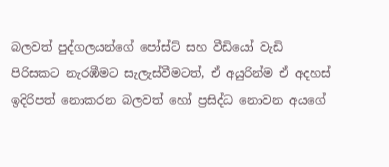බලවත් පුද්ගලයන්ගේ පෝස්ට් සහ වීඩියෝ වැඩි පිරිසකට නැරඹීමට සැලැස්වීමටත්, ඒ අයුරින්ම ඒ අදහස් ඉදිරිපත් නොකරන බලවත් හෝ ප්‍රසිද්ධ නොවන අයගේ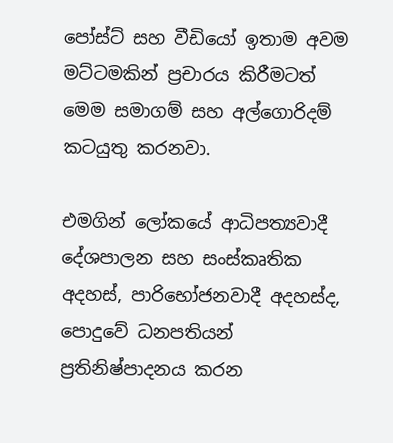පෝස්ට් සහ වීඩියෝ ඉතාම අවම මට්ටමකින් ප්‍රචාරය කිරීමටත් මෙම සමාගම් සහ අල්ගොරිදම් කටයුතු කරනවා.

එමගින් ලෝකයේ ආධිපත්‍යවාදී දේශපාලන සහ සංස්කෘතික අදහස්, පාරිභෝජනවාදී අදහස්ද, පොදුවේ ධනපතියන් ප්‍රතිනිෂ්පාදනය කරන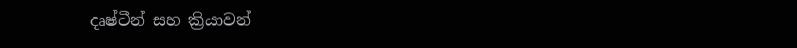දෘෂ්ටීන් සහ ක්‍රියාවන්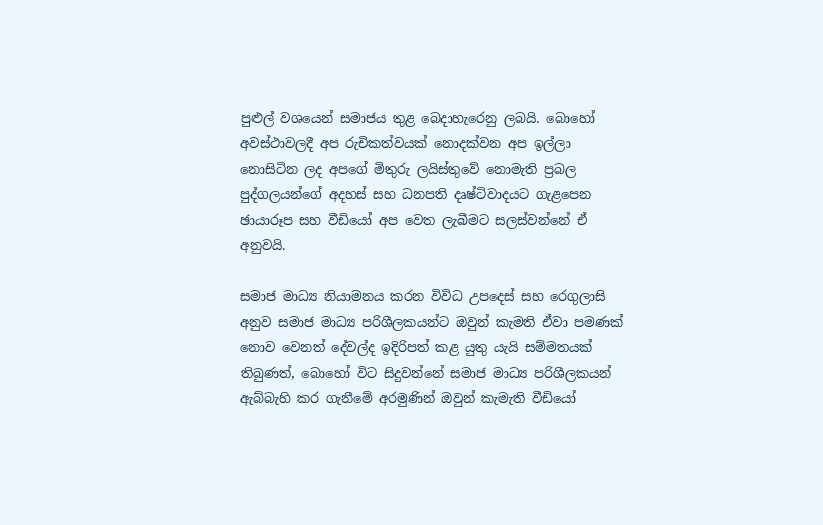පුළුල් වශයෙන් සමාජය තුළ බෙදාහැරෙනු ලබයි. බොහෝ අවස්ථාවලදී අප රුචිකත්වයක් නොදක්වන අප ඉල්ලා නොසිටින ලද අපගේ මිතුරු ලයිස්තුවේ නොමැති ප්‍රබල පුද්ගලයන්ගේ අදහස් සහ ධනපති දෘෂ්ටිවාදයට ගැළපෙන ඡායාරූප සහ වීඩියෝ අප වෙත ලැබීමට සලස්වන්නේ ඒ අනුවයි.

සමාජ මාධ්‍ය නියාමනය කරන විවිධ උපදෙස් සහ රෙගුලාසි අනුව සමාජ මාධ්‍ය පරිශීලකයන්ට ඔවුන් කැමති ඒවා පමණක් නොව වෙනත් දේවල්ද ඉදිරිපත් කළ යුතු යැයි සම්මතයක් තිබුණත්, බොහෝ විට සිදුවන්නේ සමාජ මාධ්‍ය පරිශීලකයන් ඇබ්බැහි කර ගැනීමේ අරමුණින් ඔවුන් කැමැති වීඩියෝ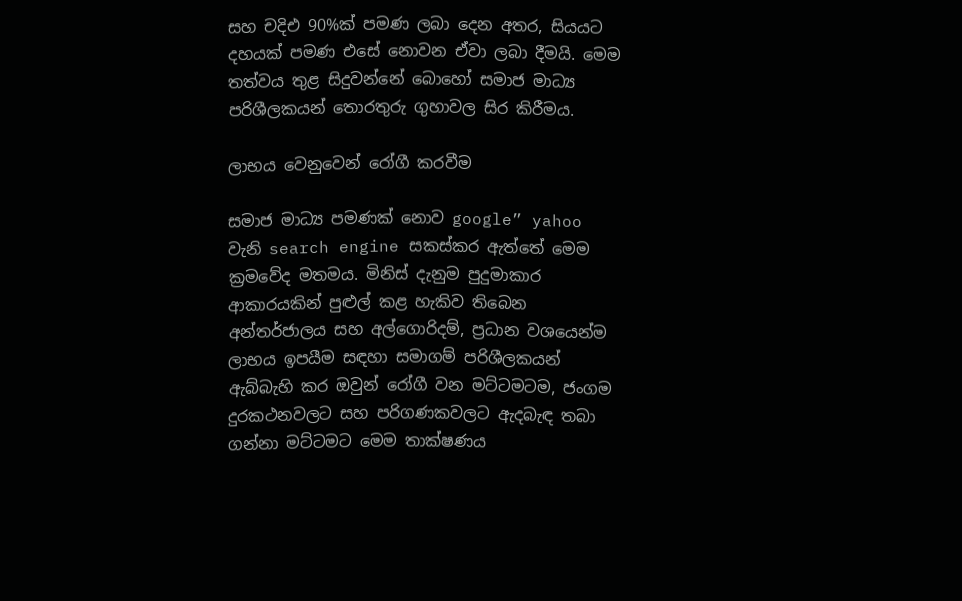සහ චදිඑ 90%ක් පමණ ලබා දෙන අතර, සියයට දහයක් පමණ එසේ නොවන ඒවා ලබා දීමයි. මෙම තත්වය තුළ සිදුවන්නේ බොහෝ සමාජ මාධ්‍ය පරිශීලකයන් තොරතුරු ගුහාවල සිර කිරීමය.

ලාභය වෙනුවෙන් රෝගී කරවීම

සමාජ මාධ්‍ය පමණක් නොව google” yahoo වැනි search engine සකස්කර ඇත්තේ මෙම ක්‍රමවේද මතමය. මිනිස් දැනුම පුදුමාකාර ආකාරයකින් පුළුල් කළ හැකිව තිබෙන අන්තර්ජාලය සහ අල්ගොරිදම්, ප්‍රධාන වශයෙන්ම ලාභය ඉපයීම සඳහා සමාගම් පරිශීලකයන් ඇබ්බැහි කර ඔවුන් රෝගී වන මට්ටමටම, ජංගම දුරකථනවලට සහ පරිගණකවලට ඇදබැඳ තබා ගන්නා මට්ටමට මෙම තාක්ෂණය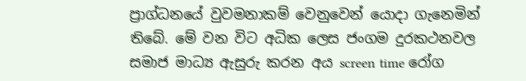ප්‍රාග්ධනයේ වුවමනාකම් වෙනුවෙන් යොදා ගැනෙමින් තිබේ. මේ වන විට අධික ලෙස ජංගම දුරකථනවල සමාජ මාධ්‍ය ඇසුරු කරන අය screen time රෝග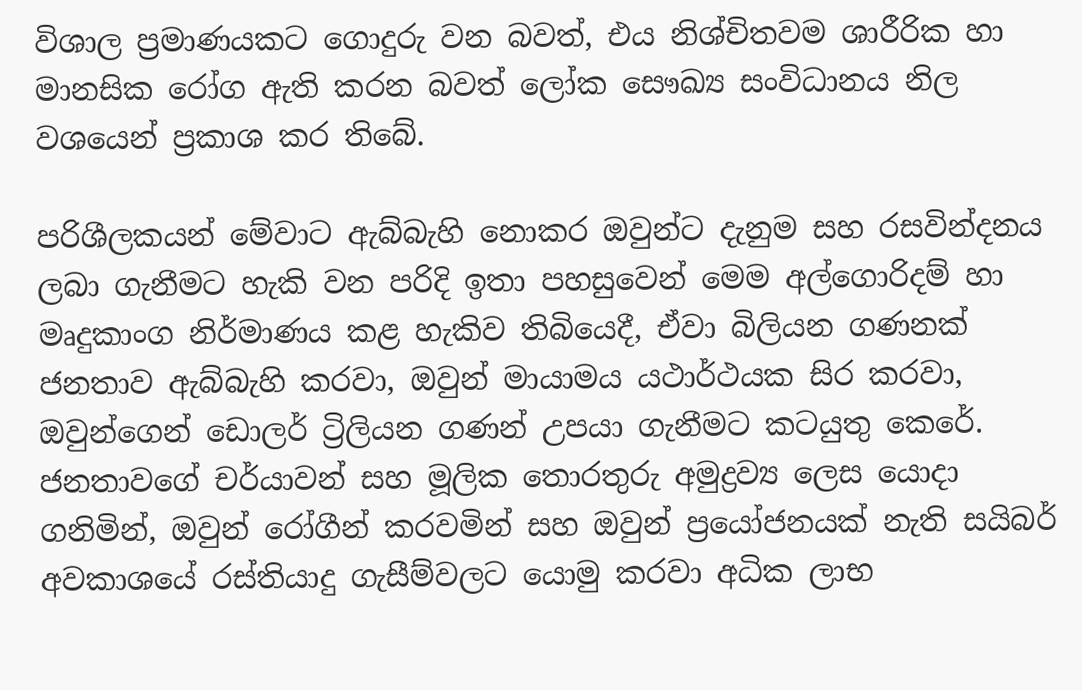විශාල ප්‍රමාණයකට ගොදුරු වන බවත්, එය නිශ්චිතවම ශාරීරික හා මානසික රෝග ඇති කරන බවත් ලෝක සෞඛ්‍ය සංවිධානය නිල වශයෙන් ප්‍රකාශ කර තිබේ.

පරිශීලකයන් මේවාට ඇබ්බැහි නොකර ඔවුන්ට දැනුම සහ රසවින්දනය ලබා ගැනීමට හැකි වන පරිදි ඉතා පහසුවෙන් මෙම අල්ගොරිදම් හා මෘදුකාංග නිර්මාණය කළ හැකිව තිබියෙදී, ඒවා බිලියන ගණනක් ජනතාව ඇබ්බැහි කරවා, ඔවුන් මායාමය යථාර්ථයක සිර කරවා, ඔවුන්ගෙන් ඩොලර් ට්‍රිලියන ගණන් උපයා ගැනීමට කටයුතු කෙරේ. ජනතාවගේ චර්යාවන් සහ මූලික තොරතුරු අමුද්‍රව්‍ය ලෙස යොදා ගනිමින්, ඔවුන් රෝගීන් කරවමින් සහ ඔවුන් ප්‍රයෝජනයක් නැති සයිබර් අවකාශයේ රස්තියාදු ගැසීම්වලට යොමු කරවා අධික ලාභ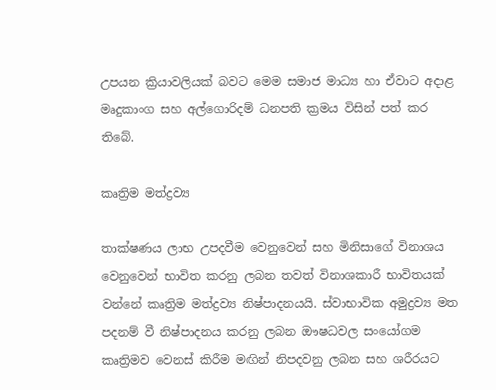උපයන ක්‍රියාවලියක් බවට මෙම සමාජ මාධ්‍ය හා ඒවාට අදාළ මෘදුකාංග සහ අල්ගොරිදම් ධනපති ක්‍රමය විසින් පත් කර තිබේ.

කෘත්‍රිම මත්ද්‍රව්‍ය

තාක්ෂණය ලාභ උපදවීම වෙනුවෙන් සහ මිනිසාගේ විනාශය වෙනුවෙන් භාවිත කරනු ලබන තවත් විනාශකාරී භාවිතයක් වන්නේ කෘත්‍රිම මත්ද්‍රව්‍ය නිෂ්පාදනයයි. ස්වාභාවික අමුද්‍රව්‍ය මත පදනම් වී නිෂ්පාදනය කරනු ලබන ඖෂධවල සංයෝගම කෘත්‍රිමව වෙනස් කිරීම මඟින් නිපදවනු ලබන සහ ශරීරයට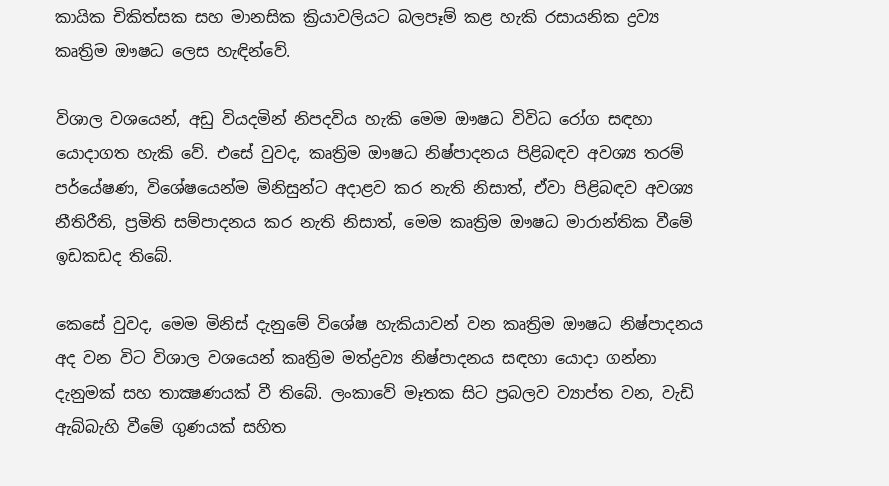කායික චිකිත්සක සහ මානසික ක්‍රියාවලියට බලපෑම් කළ හැකි රසායනික ද්‍රව්‍ය කෘත්‍රිම ඖෂධ ලෙස හැඳින්වේ.

විශාල වශයෙන්, අඩු වියදමින් නිපදවිය හැකි මෙම ඖෂධ විවිධ රෝග සඳහා යොදාගත හැකි වේ. එසේ වුවද, කෘත්‍රිම ඖෂධ නිෂ්පාදනය පිළිබඳව අවශ්‍ය තරම් පර්යේෂණ, විශේෂයෙන්ම මිනිසුන්ට අදාළව කර නැති නිසාත්, ඒවා පිළිබඳව අවශ්‍ය නීතිරීති, ප්‍රමිති සම්පාදනය කර නැති නිසාත්, මෙම කෘත්‍රිම ඖෂධ මාරාන්තික වීමේ ඉඩකඩද තිබේ.

කෙසේ වුවද, මෙම මිනිස් දැනුමේ විශේෂ හැකියාවන් වන කෘත්‍රිම ඖෂධ නිෂ්පාදනය අද වන විට විශාල වශයෙන් කෘත්‍රිම මත්ද්‍රව්‍ය නිෂ්පාදනය සඳහා යොදා ගන්නා දැනුමක් සහ තාක්‍ෂණයක් වී තිබේ. ලංකාවේ මෑතක සිට ප්‍රබලව ව්‍යාප්ත වන, වැඩි ඇබ්බැහි වීමේ ගුණයක් සහිත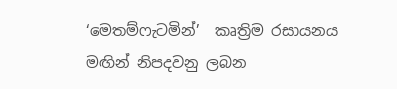‘මෙතම්ෆැටමින්’  කෘත්‍රිම රසායනය මඟින් නිපදවනු ලබන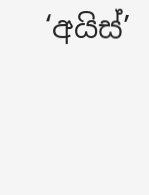‘අයිස්’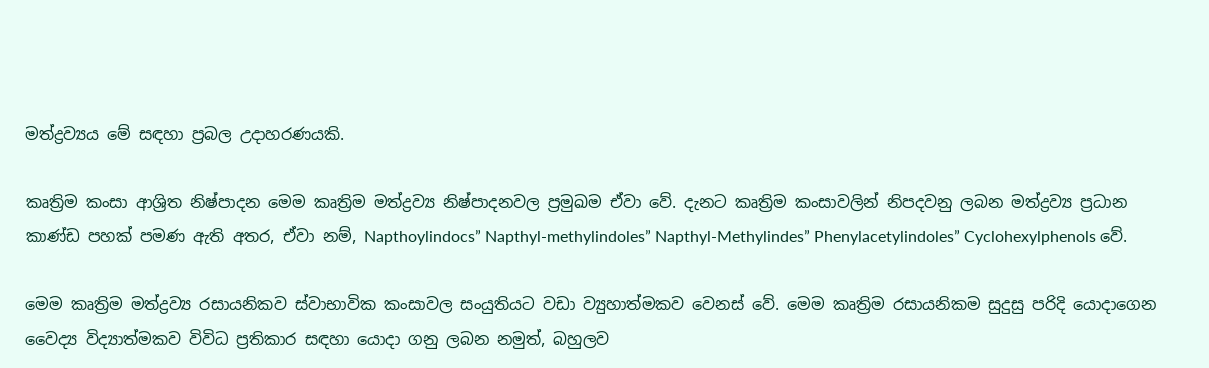මත්ද්‍රව්‍යය මේ සඳහා ප්‍රබල උදාහරණයකි.

කෘත්‍රිම කංසා ආශ්‍රිත නිෂ්පාදන මෙම කෘත්‍රිම මත්ද්‍රව්‍ය නිෂ්පාදනවල ප්‍රමුඛම ඒවා වේ. දැනට කෘත්‍රිම කංසාවලින් නිපදවනු ලබන මත්ද්‍රව්‍ය ප්‍රධාන කාණ්ඩ පහක් පමණ ඇති අතර, ඒවා නම්, Napthoylindocs” Napthyl-methylindoles” Napthyl-Methylindes” Phenylacetylindoles” Cyclohexylphenols වේ.

මෙම කෘත්‍රිම මත්ද්‍රව්‍ය රසායනිකව ස්වාභාවික කංසාවල සංයුතියට වඩා ව්‍යුහාත්මකව වෙනස් වේ. මෙම කෘත්‍රිම රසායනිකම සුදුසු පරිදි යොදාගෙන වෛද්‍ය විද්‍යාත්මකව විවිධ ප්‍රතිකාර සඳහා යොදා ගනු ලබන නමුත්, බහුලව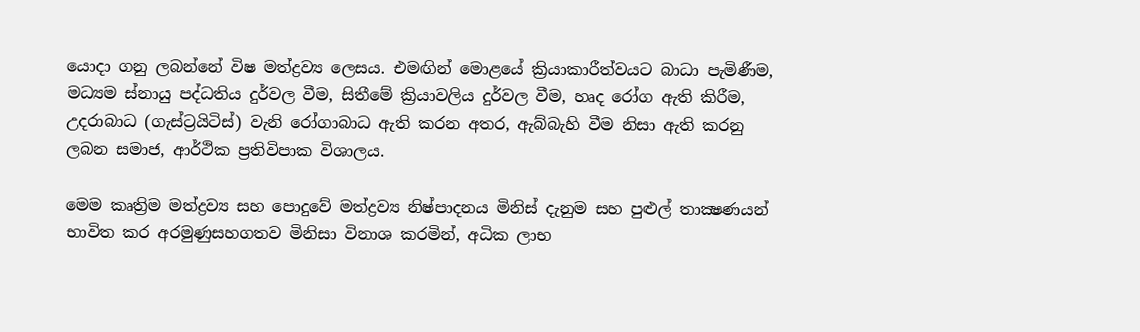යොදා ගනු ලබන්නේ විෂ මත්ද්‍රව්‍ය ලෙසය. එමඟින් මොළයේ ක්‍රියාකාරීත්වයට බාධා පැමිණීම, මධ්‍යම ස්නායු පද්ධතිය දුර්වල වීම, සිතීමේ ක්‍රියාවලිය දුර්වල වීම, හෘද රෝග ඇති කිරීම, උදරාබාධ (ගැස්ට්‍රයිටිස්) වැනි රෝගාබාධ ඇති කරන අතර, ඇබ්බැහි වීම නිසා ඇති කරනු ලබන සමාජ, ආර්ථික ප්‍රතිවිපාක විශාලය.

මෙම කෘත්‍රිම මත්ද්‍රව්‍ය සහ පොදුවේ මත්ද්‍රව්‍ය නිෂ්පාදනය මිනිස් දැනුම සහ පුළුල් තාක්‍ෂණයන් භාවිත කර අරමුණුසහගතව මිනිසා විනාශ කරමින්, අධික ලාභ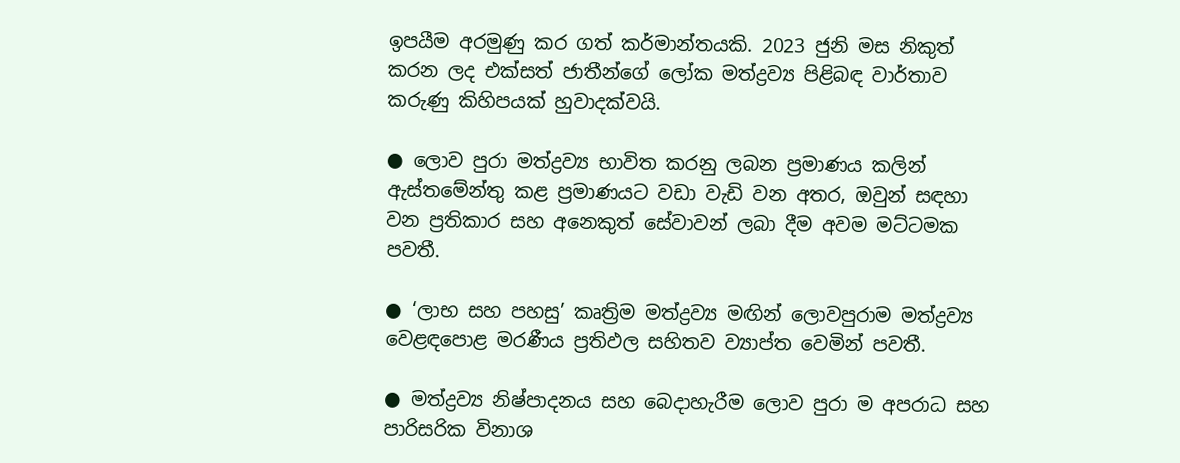ඉපයීම අරමුණු කර ගත් කර්මාන්තයකි. 2023 ජුනි මස නිකුත් කරන ලද එක්සත් ජාතීන්ගේ ලෝක මත්ද්‍රව්‍ය පිළිබඳ වාර්තාව කරුණු කිහිපයක් හුවාදක්වයි.

● ලොව පුරා මත්ද්‍රව්‍ය භාවිත කරනු ලබන ප්‍රමාණය කලින් ඇස්තමේන්තු කළ ප්‍රමාණයට වඩා වැඩි වන අතර, ඔවුන් සඳහා වන ප්‍රතිකාර සහ අනෙකුත් සේවාවන් ලබා දීම අවම මට්ටමක පවතී.

● ‘ලාභ සහ පහසු’ කෘත්‍රිම මත්ද්‍රව්‍ය මඟින් ලොවපුරාම මත්ද්‍රව්‍ය වෙළඳපොළ මරණීය ප්‍රතිඵල සහිතව ව්‍යාප්ත වෙමින් පවතී.

● මත්ද්‍රව්‍ය නිෂ්පාදනය සහ බෙදාහැරීම ලොව පුරා ම අපරාධ සහ පාරිසරික විනාශ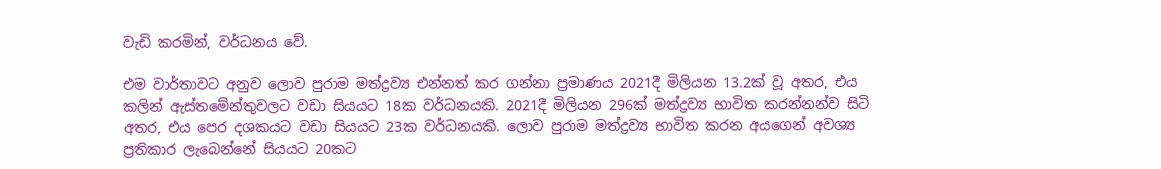වැඩි කරමින්, වර්ධනය වේ.

එම වාර්තාවට අනුව ලොව පුරාම මත්ද්‍රව්‍ය එන්නත් කර ගන්නා ප්‍රමාණය 2021දී මිලියන 13.2ක් වූ අතර, එය කලින් ඇස්තමේන්තුවලට වඩා සියයට 18ක වර්ධනයකි. 2021දී මිලියන 296ක් මත්ද්‍රව්‍ය භාවිත කරන්නන්ව සිටි අතර, එය පෙර දශකයට වඩා සියයට 23ක වර්ධනයකි. ලොව පුරාම මත්ද්‍රව්‍ය භාවිත කරන අයගෙන් අවශ්‍ය ප්‍රතිකාර ලැබෙන්නේ සියයට 20කට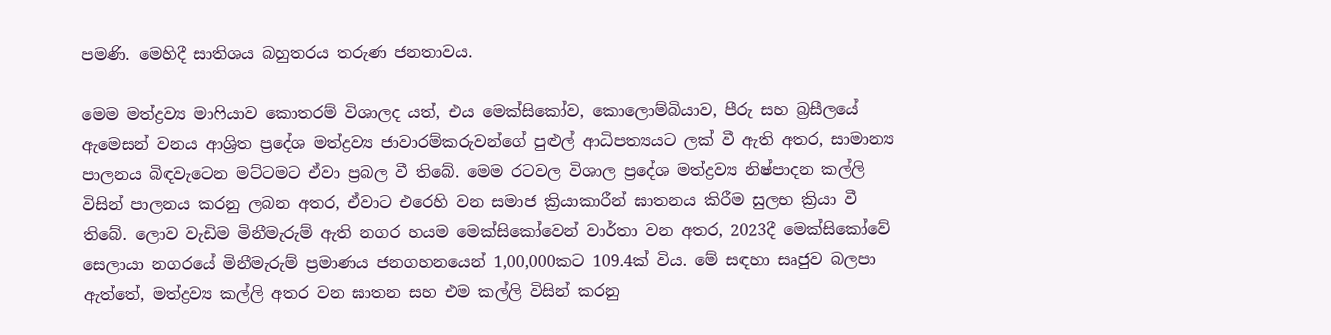පමණි. මෙහිදී සාතිශය බහුතරය තරුණ ජනතාවය.

මෙම මත්ද්‍රව්‍ය මාෆියාව කොතරම් විශාලද යත්, එය මෙක්සිකෝව, කොලොම්බියාව, පීරු සහ බ්‍රසීලයේ ඇමෙසන් වනය ආශ්‍රිත ප්‍රදේශ මත්ද්‍රව්‍ය ජාවාරම්කරුවන්ගේ පුළුල් ආධිපත්‍යයට ලක් වී ඇති අතර, සාමාන්‍ය පාලනය බිඳවැටෙන මට්ටමට ඒවා ප්‍රබල වී තිබේ. මෙම රටවල විශාල ප්‍රදේශ මත්ද්‍රව්‍ය නිෂ්පාදන කල්ලි විසින් පාලනය කරනු ලබන අතර, ඒවාට එරෙහි වන සමාජ ක්‍රියාකාරීන් ඝාතනය කිරීම සුලභ ක්‍රියා වී තිබේ. ලොව වැඩිම මිනීමැරුම් ඇති නගර හයම මෙක්සිකෝවෙන් වාර්තා වන අතර, 2023දී මෙක්සිකෝවේ සෙලායා නගරයේ මිනීමැරුම් ප්‍රමාණය ජනගහනයෙන් 1,00,000කට 109.4ක් විය. මේ සඳහා සෘජුව බලපා ඇත්තේ, මත්ද්‍රව්‍ය කල්ලි අතර වන ඝාතන සහ එම කල්ලි විසින් කරනු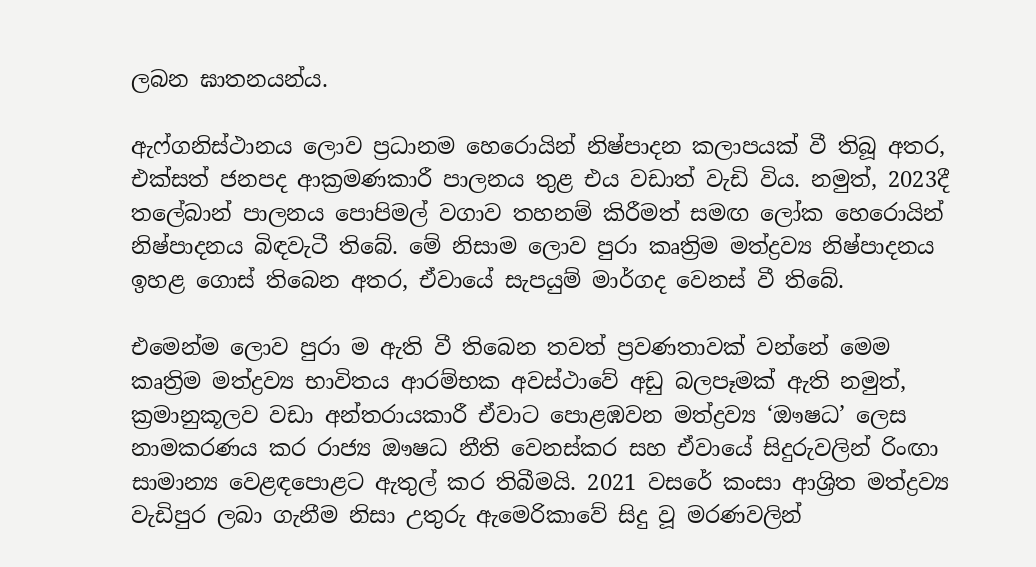ලබන ඝාතනයන්ය.

ඇෆ්ගනිස්ථානය ලොව ප්‍රධානම හෙරොයින් නිෂ්පාදන කලාපයක් වී තිබූ අතර, එක්සත් ජනපද ආක්‍රමණකාරී පාලනය තුළ එය වඩාත් වැඩි විය. නමුත්, 2023දී තලේබාන් පාලනය පොපිමල් වගාව තහනම් කිරීමත් සමඟ ලෝක හෙරොයින් නිෂ්පාදනය බිඳවැටී තිබේ. මේ නිසාම ලොව පුරා කෘත්‍රිම මත්ද්‍රව්‍ය නිෂ්පාදනය ඉහළ ගොස් තිබෙන අතර, ඒවායේ සැපයුම් මාර්ගද වෙනස් වී තිබේ.

එමෙන්ම ලොව පුරා ම ඇති වී තිබෙන තවත් ප්‍රවණතාවක් වන්නේ මෙම කෘත්‍රිම මත්ද්‍රව්‍ය භාවිතය ආරම්භක අවස්ථාවේ අඩු බලපෑමක් ඇති නමුත්, ක්‍රමානුකූලව වඩා අන්තරායකාරී ඒවාට පොළඹවන මත්ද්‍රව්‍ය ‘ඖෂධ’ ලෙස නාමකරණය කර රාජ්‍ය ඖෂධ නීති වෙනස්කර සහ ඒවායේ සිදුරුවලින් රිංඟා සාමාන්‍ය වෙළඳපොළට ඇතුල් කර තිබීමයි. 2021 වසරේ කංසා ආශ්‍රිත මත්ද්‍රව්‍ය වැඩිපුර ලබා ගැනීම නිසා උතුරු ඇමෙරිකාවේ සිදු වූ මරණවලින්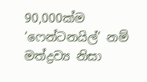90,000ක්ම ‘ෆෙන්ටනයිල්’ නම් මත්ද්‍රව්‍ය නිසා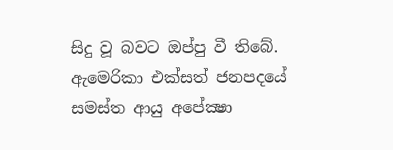සිදු වූ බවට ඔප්පු වී තිබේ. ඇමෙරිකා එක්සත් ජනපදයේ සමස්ත ආයු අපේක්‍ෂා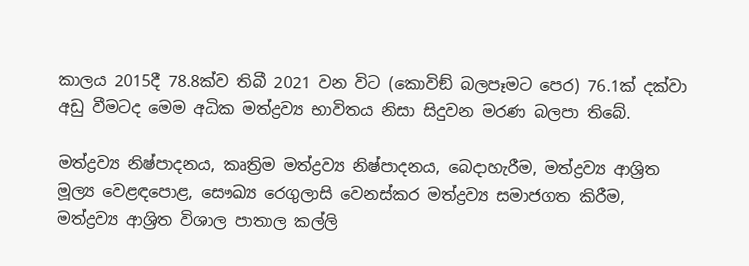කාලය 2015දී 78.8ක්ව තිබී 2021 වන විට (කොවිඞ් බලපෑමට පෙර) 76.1ක් දක්වා අඩු වීමටද මෙම අධික මත්ද්‍රව්‍ය භාවිතය නිසා සිදුවන මරණ බලපා තිබේ.

මත්ද්‍රව්‍ය නිෂ්පාදනය, කෘත්‍රිම මත්ද්‍රව්‍ය නිෂ්පාදනය, බෙදාහැරීම, මත්ද්‍රව්‍ය ආශ්‍රිත මූල්‍ය වෙළඳපොළ, සෞඛ්‍ය රෙගුලාසි වෙනස්කර මත්ද්‍රව්‍ය සමාජගත කිරීම, මත්ද්‍රව්‍ය ආශ්‍රිත විශාල පාතාල කල්ලි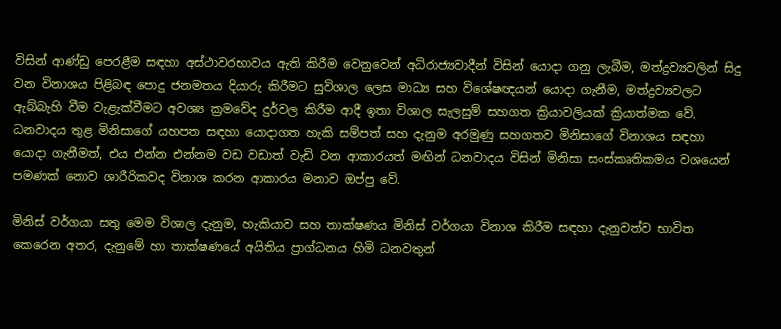විසින් ආණ්ඩු පෙරළීම සඳහා අස්ථාවරභාවය ඇති කිරීම වෙනුවෙන් අධිරාජ්‍යවාදීන් විසින් යොදා ගනු ලැබීම, මත්ද්‍රව්‍යවලින් සිදු වන විනාශය පිළිබඳ පොදු ජනමතය දියාරු කිරීමට සුවිශාල ලෙස මාධ්‍ය සහ විශේෂඥයන් යොදා ගැනීම, මත්ද්‍රව්‍යවලට ඇබ්බැහි වීම වැළැක්වීමට අවශ්‍ය ක්‍රමවේද දුර්වල කිරීම ආදී ඉතා විශාල සැලසුම් සහගත ක්‍රියාවලියක් ක්‍රියාත්මක වේ. ධනවාදය තුළ මිනිසාගේ යහපත සඳහා යොදාගත හැකි සම්පත් සහ දැනුම අරමුණු සහගතව මිනිසාගේ විනාශය සඳහා යොදා ගැනීමත්, එය එන්න එන්නම වඩ වඩාත් වැඩි වන ආකාරයත් මඟින් ධනවාදය විසින් මිනිසා සංස්කෘතිකමය වශයෙන් පමණක් නොව ශාරීරිකවද විනාශ කරන ආකාරය මනාව ඔප්පු වේ.

මිනිස් වර්ගයා සතු මෙම විශාල දැනුම, හැකියාව සහ තාක්ෂණය මිනිස් වර්ගයා විනාශ කිරීම සඳහා දැනුවත්ව භාවිත කෙරෙන අතර, දැනුමේ හා තාක්ෂණයේ අයිතිය ප්‍රාග්ධනය හිමි ධනවතුන්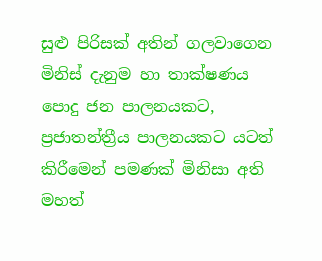සුළු පිරිසක් අතින් ගලවාගෙන මිනිස් දැනුම හා තාක්ෂණය පොදු ජන පාලනයකට, ප්‍රජාතන්ත්‍රීය පාලනයකට යටත් කිරීමෙන් පමණක් මිනිසා අති මහත්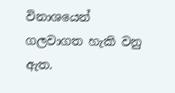විනාශයෙන් ගලවාගත හැකි වනු ඇත.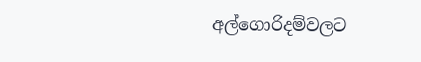අල්ගොරිදම්වලට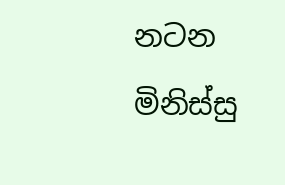නටන මිනිස්සු